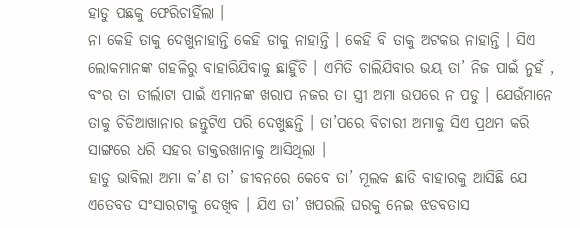ହାଡୁ ପଛକୁ ଫେରିଚାହିଁଲା ।
ନା କେହି ତାକୁ ଦେଖୁନାହାନ୍ତି କେହି ଡାକୁ ନାହାନ୍ତି । କେହି ବି ତାକୁ ଅଟକଉ ନାହାନ୍ତି । ସିଏ ଲୋକମାନଙ୍କ ଗହଳିରୁ ବାହାରିଯିବାକୁ ଛାହିୁଁଚି । ଏମିତି ଚାଲିଯିବାର ଭୟ ତା’ ନିଜ ପାଇଁ ନୁହଁ , ବଂର ତା ତୀର୍ଲାଟା ପାଇଁ ଏମାନଙ୍କ ଖରାପ ନଜର ତା ସ୍ତ୍ରୀ ଅମା ଉପରେ ନ ପଡୁ । ଯେଉଁମାନେ ତାକୁ ଚିଡିଆଖାନାର ଜନ୍ତୁଟିଏ ପରି ଦେଖୁଛନ୍ତି । ତା’ପରେ ବିଚାରୀ ଅମାକୁ ସିଏ ପ୍ରଥମ କରି ସାଙ୍ଗରେ ଧରି ସହର ଡାକ୍ତରଖାନାକୁ ଆସିଥିଲା ।
ହାଡୁ ଭାବିଲା ଅମା କ’ଣ ତା’ ଜୀବନରେ କେବେ ତା’ ମୂଲକ ଛାଡି ବାହାରକୁ ଆସିଛି ଯେ ଏତେବଡ ସଂସାରଟାକୁ ଦେଖିବ । ଯିଏ ତା’ ଖପରଲି ଘରକୁ ନେଇ ଝଡବତାସ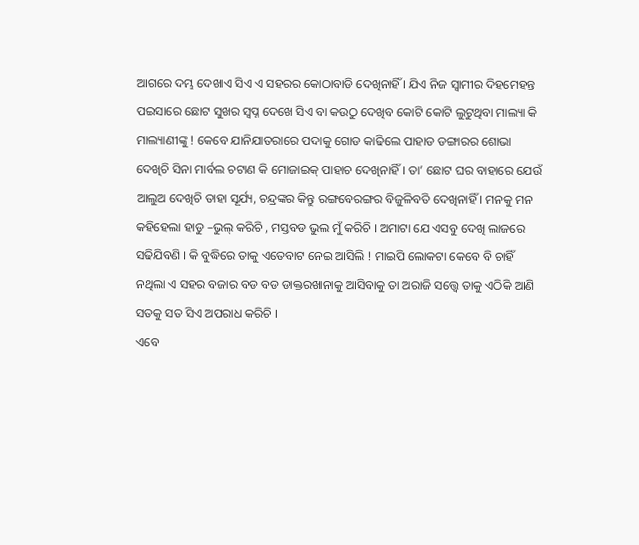ଆଗରେ ଦମ୍ଭ ଦେଖାଏ ସିଏ ଏ ସହରର କୋଠାବାଡି ଦେଖିନାହିଁ । ଯିଏ ନିଜ ସ୍ୱାମୀର ଦିହମେହନ୍ତ ପଇସାରେ ଛୋଟ ସୁଖର ସ୍ୱପ୍ନ ଦେଖେ ସିଏ ବା କଉଠୁ ଦେଖିବ କୋଟି କୋଟି ଲୁଟୁଥିବା ମାଲ୍ୟା କି ମାଲ୍ୟାଣୀଙ୍କୁ ! କେବେ ଯାନିଯାତରାରେ ପଦାକୁ ଗୋଡ କାଢିଲେ ପାହାଡ ଡଙ୍ଗାରର ଶୋଭା ଦେଖିଚି ସିନା ମାର୍ବଲ ଚଟାଣ କି ମୋଜାଇକ୍ ପାହାଚ ଦେଖିନାହିଁ । ତା’ ଛୋଟ ଘର ବାହାରେ ଯେଉଁ ଆଲୁଅ ଦେଖିଚି ତାହା ସୂର୍ଯ୍ୟ, ଚନ୍ଦ୍ରଙ୍କର କିନ୍ତୁ ରଙ୍ଗବେରଙ୍ଗର ବିଜୁଳିବତି ଦେଖିନାହିଁ । ମନକୁ ମନ କହିହେଲା ହାଡୁ –ଭୁଲ୍ କରିଚି , ମସ୍ତବଡ ଭୁଲ ମୁଁ କରିଚି । ଅମାଟା ଯେ ଏସବୁ ଦେଖି ଲାଜରେ ସଢିଯିବଣି । କି ବୁଦ୍ଧିରେ ତାକୁ ଏତେବାଟ ନେଇ ଆସିଲି ! ମାଇପି ଲୋକଟା କେବେ ବି ଚାହିଁ ନଥିଲା ଏ ସହର ବଜାର ବଡ ବଡ ଡାକ୍ତରଖାନାକୁ ଆସିବାକୁ ତା ଅରାଜି ସତ୍ତ୍ୱେ ତାକୁ ଏଠିକି ଆଣି ସତକୁ ସତ ସିଏ ଅପରାଧ କରିଚି ।
ଏବେ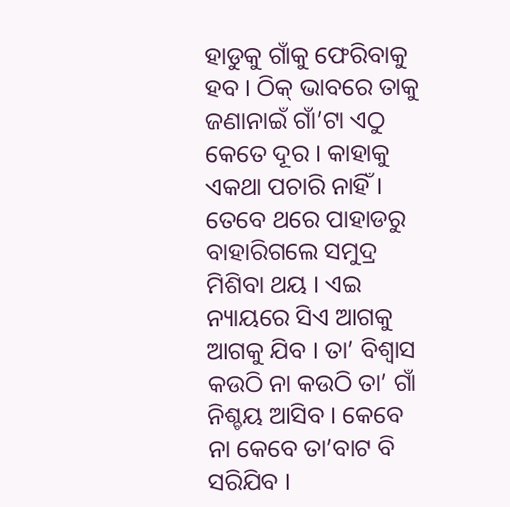ହାଡୁକୁ ଗାଁକୁ ଫେରିବାକୁ ହବ । ଠିକ୍ ଭାବରେ ତାକୁ ଜଣାନାଇଁ ଗାଁ’ଟା ଏଠୁ କେତେ ଦୂର । କାହାକୁ ଏକଥା ପଚାରି ନାହିଁ । ତେବେ ଥରେ ପାହାଡରୁ ବାହାରିଗଲେ ସମୁଦ୍ର ମିଶିବା ଥୟ । ଏଇ ନ୍ୟାୟରେ ସିଏ ଆଗକୁ ଆଗକୁ ଯିବ । ତା’ ବିଶ୍ୱାସ କଉଠି ନା କଉଠି ତା’ ଗାଁ ନିଶ୍ଚୟ ଆସିବ । କେବେ ନା କେବେ ତା’ବାଟ ବି ସରିଯିବ ।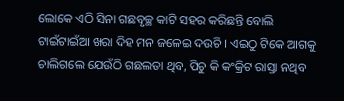ଲୋକେ ଏଠି ସିନା ଗଛବୃଚ୍ଛ କାଟି ସହର କରିଛନ୍ତି ବୋଲି ଟାଇଁଟାଇଁଆ ଖରା ଦିହ ମନ ଜଳେଇ ଦଉଚି । ଏଇଠୁ ଟିକେ ଆଗକୁ ଚାଲିଗଲେ ଯେଉଁଠି ଗଛଲତା ଥିବ, ପିଚୁ କି କଂକ୍ରିଟ ରାସ୍ତା ନଥିବ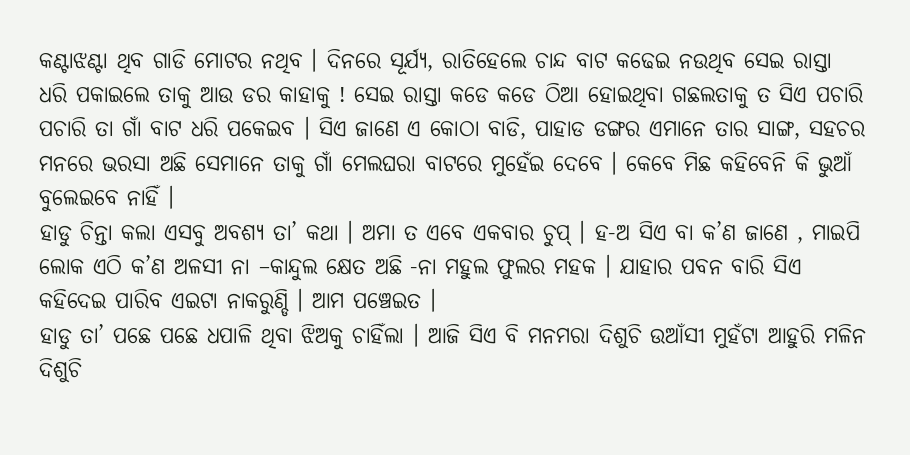କଣ୍ଟାଝଣ୍ଟା ଥିବ ଗାଡି ମୋଟର ନଥିବ । ଦିନରେ ସୂର୍ଯ୍ୟ, ରାତିହେଲେ ଚାନ୍ଦ ବାଟ କଢେଇ ନଉଥିବ ସେଇ ରାସ୍ତା ଧରି ପକାଇଲେ ତାକୁ ଆଉ ଡର କାହାକୁ ! ସେଇ ରାସ୍ତା କଡେ କଡେ ଠିଆ ହୋଇଥିବା ଗଛଲତାକୁ ତ ସିଏ ପଚାରି ପଚାରି ତା ଗାଁ ବାଟ ଧରି ପକେଇବ । ସିଏ ଜାଣେ ଏ କୋଠା ବାଡି, ପାହାଡ ଡଙ୍ଗର ଏମାନେ ତାର ସାଙ୍ଗ, ସହଚର ମନରେ ଭରସା ଅଛି ସେମାନେ ତାକୁ ଗାଁ ମେଲଘରା ବାଟରେ ମୁହେଁଇ ଦେବେ । କେବେ ମିଛ କହିବେନି କି ଭୁଆଁ ବୁଲେଇବେ ନାହିଁ ।
ହାଡୁ ଚିନ୍ତା କଲା ଏସବୁ ଅବଶ୍ୟ ତା’ କଥା । ଅମା ତ ଏବେ ଏକବାର ଚୁପ୍ । ହ-ଅ ସିଏ ବା କ’ଣ ଜାଣେ , ମାଇପି ଲୋକ ଏଠି କ’ଣ ଅଳସୀ ନା –କାନ୍ଦୁଲ କ୍ଷେତ ଅଛି -ନା ମହୁଲ ଫୁଲର ମହକ । ଯାହାର ପବନ ବାରି ସିଏ କହିଦେଇ ପାରିବ ଏଇଟା ନାକରୁଣ୍ଡି । ଆମ ପଞ୍ଚେଇତ ।
ହାଡୁ ତା’ ପଛେ ପଛେ ଧପାଳି ଥିବା ଝିଅକୁ ଚାହିଁଲା । ଆଜି ସିଏ ବି ମନମରା ଦିଶୁଚି ଉଆଁସୀ ମୁହଁଟା ଆହୁରି ମଳିନ ଦିଶୁଚି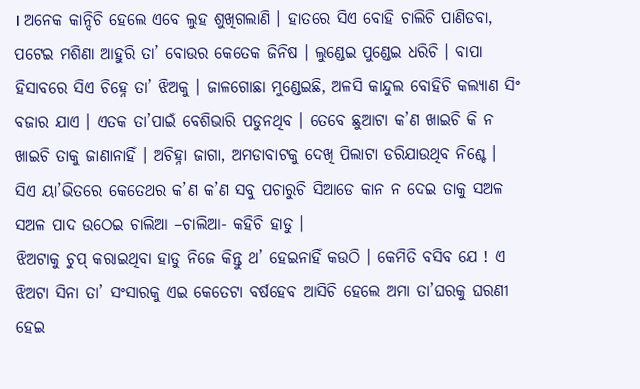। ଅନେକ କାନ୍ଦିଚି ହେଲେ ଏବେ ଲୁହ ଶୁଖିଗଲାଣି । ହାତରେ ସିଏ ବୋହି ଚାଲିଚି ପାଣିଡବା, ପଟେଇ ମଶିଣା ଆହୁରି ତା’ ବୋଉର କେତେକ ଜିନିଷ । ଲୁଣ୍ଡେଇ ପୁଣ୍ଡେଇ ଧରିଚି । ବାପା ହିସାବରେ ସିଏ ଚିହ୍ନେ ତା’ ଝିଅକୁ । ଜାଳଗୋଛା ମୁଣ୍ଡେଇଛି, ଅଳସି କାନ୍ଦୁଲ ବୋହିଚି କଲ୍ୟାଣ ସିଂ ବଜାର ଯାଏ । ଏତକ ତା’ପାଇଁ ବେଶିଭାରି ପଡୁନଥିବ । ତେବେ ଛୁଆଟା କ’ଣ ଖାଇଚି କି ନ ଖାଇଚି ତାକୁ ଜାଣାନାହିଁ । ଅଚିହ୍ନା ଜାଗା, ଅମଡାବାଟକୁ ଦେଖି ପିଲାଟା ଡରିଯାଉଥିବ ନିଶ୍ଚେ । ସିଏ ୟା’ଭିତରେ କେତେଥର କ’ଣ କ’ଣ ସବୁ ପଚାରୁଚି ସିଆଡେ କାନ ନ ଦେଇ ତାକୁ ସଅଳ ସଅଳ ପାଦ ଉଠେଇ ଚାଲିଆ –ଚାଲିଆ- କହିଚି ହାଡୁ ।
ଝିଅଟାକୁ ଚୁପ୍ କରାଇଥିବା ହାଡୁ ନିଜେ କିନ୍ତୁ ଥ’ ହେଇନାହିଁ କଉଠି । କେମିତି ବସିବ ଯେ ! ଏ ଝିଅଟା ସିନା ତା’ ସଂସାରକୁ ଏଇ କେତେଟା ବର୍ଷହେବ ଆସିଚି ହେଲେ ଅମା ତା’ଘରକୁ ଘରଣୀ ହେଇ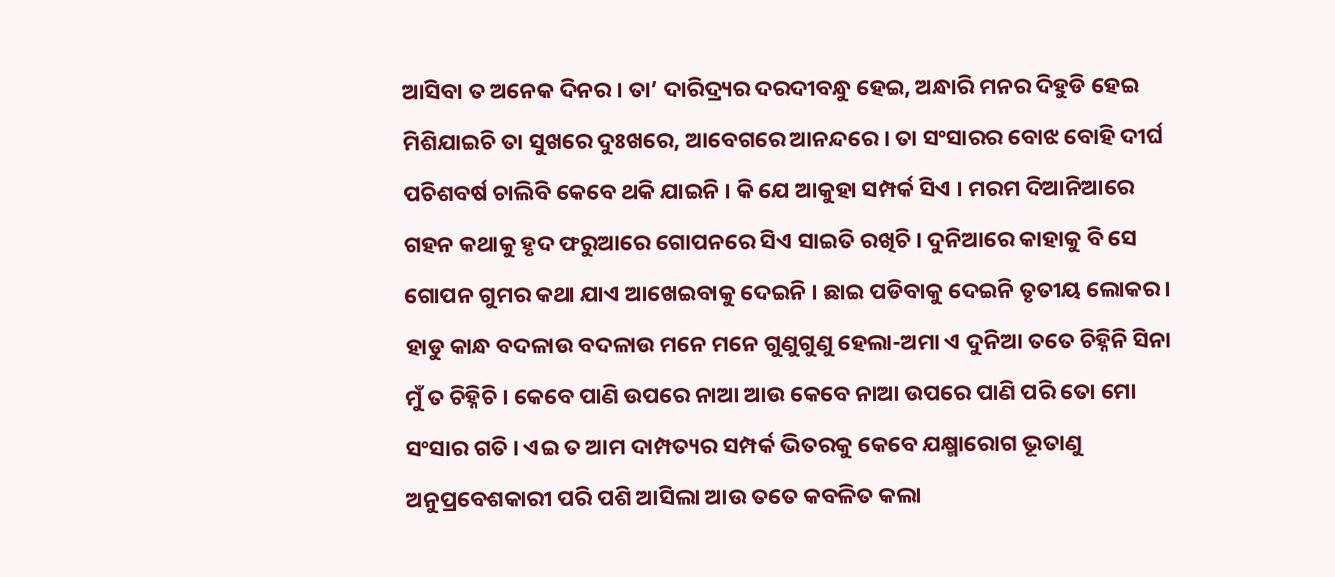ଆସିବା ତ ଅନେକ ଦିନର । ତା’ ଦାରିଦ୍ର୍ୟର ଦରଦୀବନ୍ଧୁ ହେଇ, ଅନ୍ଧାରି ମନର ଦିହୁଡି ହେଇ ମିଶିଯାଇଚି ତା ସୁଖରେ ଦୁଃଖରେ, ଆବେଗରେ ଆନନ୍ଦରେ । ତା ସଂସାରର ବୋଝ ବୋହି ଦୀର୍ଘ ପଚିଶବର୍ଷ ଚାଲିବି କେବେ ଥକି ଯାଇନି । କି ଯେ ଆକୁହା ସମ୍ପର୍କ ସିଏ । ମରମ ଦିଆନିଆରେ ଗହନ କଥାକୁ ହୃଦ ଫରୁଆରେ ଗୋପନରେ ସିଏ ସାଇତି ରଖିଚି । ଦୁନିଆରେ କାହାକୁ ବି ସେ ଗୋପନ ଗୁମର କଥା ଯାଏ ଆଖେଇବାକୁ ଦେଇନି । ଛାଇ ପଡିବାକୁ ଦେଇନି ତୃତୀୟ ଲୋକର ।
ହାଡୁ କାନ୍ଧ ବଦଳାଉ ବଦଳାଉ ମନେ ମନେ ଗୁଣୁଗୁଣୁ ହେଲା-ଅମା ଏ ଦୁନିଆ ତତେ ଚିହ୍ନିନି ସିନା ମୁଁ ତ ଚିହ୍ନିଚି । କେବେ ପାଣି ଉପରେ ନାଆ ଆଉ କେବେ ନାଆ ଉପରେ ପାଣି ପରି ତୋ ମୋ ସଂସାର ଗତି । ଏଇ ତ ଆମ ଦାମ୍ପତ୍ୟର ସମ୍ପର୍କ ଭିତରକୁ କେବେ ଯକ୍ଷ୍ମାରୋଗ ଭୂତାଣୁ ଅନୁପ୍ରବେଶକାରୀ ପରି ପଶି ଆସିଲା ଆଉ ତତେ କବଳିତ କଲା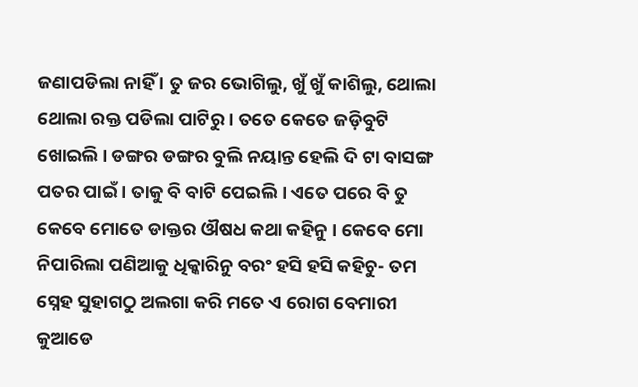ଜଣାପଡିଲା ନାହିଁ । ତୁ ଜର ଭୋଗିଲୁ, ଖୁଁ ଖୁଁ କାଶିଲୁ, ଥୋଲା ଥୋଲା ରକ୍ତ ପଡିଲା ପାଟିରୁ । ତତେ କେତେ ଜଡ଼ିବୁଟି ଖୋଇଲି । ଡଙ୍ଗର ଡଙ୍ଗର ବୁଲି ନୟାନ୍ତ ହେଲି ଦି ଟା ବାସଙ୍ଗ ପତର ପାଇଁ । ତାକୁ ବି ବାଟି ପେଇଲି । ଏତେ ପରେ ବି ତୁ କେବେ ମୋତେ ଡାକ୍ତର ଔଷଧ କଥା କହିନୁ । କେବେ ମୋ ନିପାରିଲା ପଣିଆକୁ ଧିକ୍କାରିନୁ ବରଂ ହସି ହସି କହିଚୁ- ତମ ସ୍ନେହ ସୁହାଗଠୁ ଅଲଗା କରି ମତେ ଏ ରୋଗ ବେମାରୀ କୁଆଡେ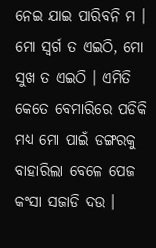ନେଇ ଯାଇ ପାରିବନି ମ । ମୋ ସ୍ୱର୍ଗ ତ ଏଇଠି, ମୋ ସୁଖ ତ ଏଇଠି । ଏମିତି କେତେ ବେମାରିରେ ପଡିକି ମଧ୍ୟ ମୋ ପାଇଁ ଡଙ୍ଗରକୁ ବାହାରିଲା ବେଳେ ପେଜ କଂସା ସଜାଡି ଦଉ ।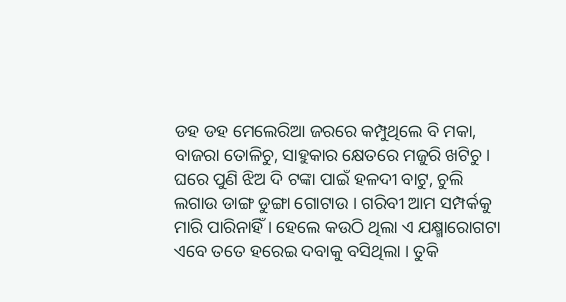ଡହ ଡହ ମେଲେରିଆ ଜରରେ କମ୍ପୁଥିଲେ ବି ମକା, ବାଜରା ତୋଳିଚୁ, ସାହୁକାର କ୍ଷେତରେ ମଜୁରି ଖଟିଚୁ । ଘରେ ପୁଣି ଝିଅ ଦି ଟଙ୍କା ପାଇଁ ହଳଦୀ ବାଟୁ, ଚୁଲି ଲଗାଉ ଡାଙ୍ଗ ଡୁଙ୍ଗା ଗୋଟାଉ । ଗରିବୀ ଆମ ସମ୍ପର୍କକୁ ମାରି ପାରିନାହିଁ । ହେଲେ କଉଠି ଥିଲା ଏ ଯକ୍ଷ୍ମାରୋଗଟା ଏବେ ତତେ ହରେଇ ଦବାକୁ ବସିଥିଲା । ତୁକି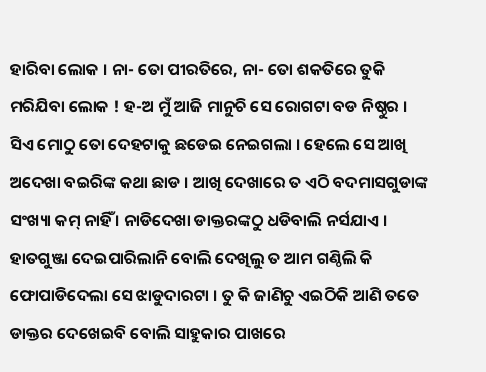ହାରିବା ଲୋକ । ନା- ତୋ ପୀରତିରେ, ନା- ତୋ ଶକତିରେ ତୁକି ମରିଯିବା ଲୋକ ! ହ-ଅ ମୁଁ ଆଜି ମାନୁଚି ସେ ରୋଗଟା ବଡ ନିଷ୍ଠୁର । ସିଏ ମୋଠୁ ତୋ ଦେହଟାକୁ ଛଡେଇ ନେଇଗଲା । ହେଲେ ସେ ଆଖି ଅଦେଖା ବଇରିଙ୍କ କଥା ଛାଡ । ଆଖି ଦେଖାରେ ତ ଏଠି ବଦମାସଗୁଡାଙ୍କ ସଂଖ୍ୟା କମ୍ ନାହିଁ । ନାଡିଦେଖା ଡାକ୍ତରଙ୍କଠୁ ଧଡିବାଲି ନର୍ସଯାଏ । ହାତଗୁଞ୍ଜା ଦେଇପାରିଲାନି ବୋଲି ଦେଖିଲୁ ତ ଆମ ଗଣ୍ଠିଲି କି ଫୋପାଡିଦେଲା ସେ ଝାଡୁଦାରଟା । ତୁ କି ଜାଣିଚୁ ଏଇଠିକି ଆଣି ତତେ ଡାକ୍ତର ଦେଖେଇବି ବୋଲି ସାହୁକାର ପାଖରେ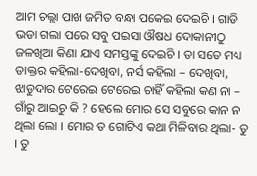ଆମ ଚଲ୍ଲା ପାଖ ଜମିତ ବନ୍ଧା ପକେଇ ଦେଇଚି । ଗାଡି ଭଡା ଗଲା ପରେ ସବୁ ପଇସା ଔଷଧ ଦୋକାନୀଠୁ ଜଳଖିଆ କିଣା ଯାଏ ସମସ୍ତଙ୍କୁ ଦେଇଚି । ତା ସତେ ମଧ୍ୟ ଡାକ୍ତର କହିଲା-ଦେଖିବା, ନର୍ସ କହିଲା – ଦେଖିବା, ଝାଡୁଦାର ଟେରେଇ ଟେରେଇ ଚାହିଁ କହିଲା କଣ ନା – ଗାଁରୁ ଆଇଚୁ କି ? ହେଲେ ମୋର ସେ ସବୁରେ କାନ ନ ଥିଲା ଲୋ । ମୋର ତ ଗୋଟିଏ କଥା ମିଳିବାର ଥିଲା- ତୁ । ତୁ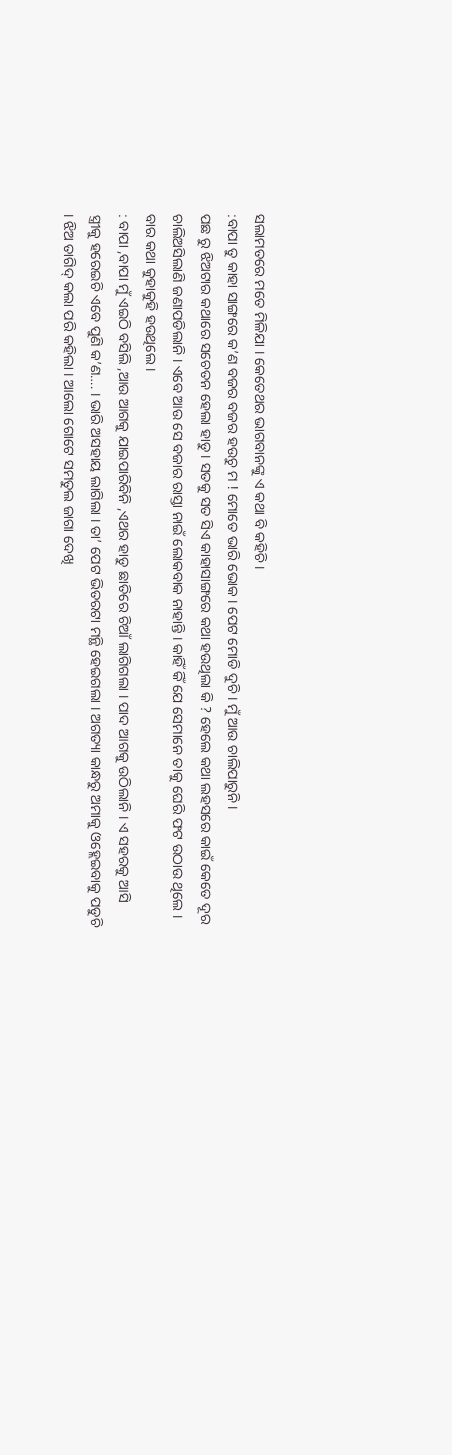ସଲାମତରେ ମତେ ମିଳିଯା । କେତେଥର ଭାଗବାନଙ୍କୁ ଏ କଥା ବି କହିଚି ।
:ବାପା ତୁ କାହା ସାଙ୍ଗରେ କ’ଣ ବଜର ବଜର ହଉଚୁ ମ ! ମୋତେ ଭାରି ଭୋକ । ପେଟ ମୋଡି ଦୁଚି । ମୁଁ ଆଉ ଚାଲିପାରୁନି ।
ପଛ ରୁ ଝିଅଟାର କଥାରେ ସଚେତନ ହେଲା ହାଡୁ । ସତକୁ ସତ ସିଏ କାହାସାଙ୍ଗରେ କଥା ହଉଥିଲା କି ? ହେଲେ କଥା ଲହସରେ କାଇଁ କେତେ ଦୂର ଚାଲିଅସିଲାଣି ଜଣାପଡିଲାନି । ଏବେ ଆଉ ସେ ବଜାର ରାସ୍ତା ନାଇଁ ଲୋକବାକ ନାହାନ୍ତି । କାହିଁ କିଁ ଯେ ସେମାନେ ତାକୁ ଘେରି ଫଟ ଉଠାଉ ଥିଲେ । ବାର କଥା କୁହାକୁହି ହଉଥିଲେ ।
: ବାପା ,ବାପା ମୁଁ ଏଇଠି ବସିଲି ,ଆଉ ଆଗକୁ ଯାଇପାରିବିନି ,ଏଥର ହାଡୁ ଛାତିରେ ଚିଆଁ ଲାଗିଗଲା । ପାଦ ଆଗକୁ ଉଠିଲାନି । ଏ ସହରକୁ ଆସି ସ୍ତ୍ରୀକୁ ହରେଇଚି ଏବେ ପୁଣି କ’ଣ…. । ଭାରି ଅସହାୟ ଲାଗିଲା । ତା’ ପେଟ ଭିତରଟା ମନ୍ଥି ହେଇଗଲା । ଅଗତ୍ୟା କାନ୍ଧରୁ ଅମାକୁ ଓହ୍ଲେଇବାକୁ ପଡୁଚି । ଝିଅ ତାଗିଦ୍ କଲା ପରି କହିଲା । ଆଲୋ ଗୋଟେ ସମତୁଲ ଜାଗା ଦେଖି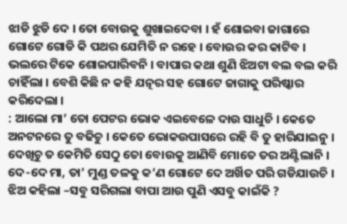ଝାଡି ଝୁଡି ଦେ । ତୋ ବୋଉକୁ ଶୁଖାଇଦେବା । ହଁ ଶୋଇବା ଜାଗାରେ ଗୋଟେ ଗୋଡି କି ପଥର ଯେମିତି ନ ରହେ । ବୋଉର କର କାଟିବ । ଭଲରେ ଟିକେ ଶୋଇପାରିବନି । ବାପାର କଥା ଶୁଣି ଝିଅଟା ବଲ ବଲ କରି ଚାହିଁଲା । ବେଶି କିଛି ନ କହି ଯତ୍ନର ସହ ଗୋଟେ ଜାଗାକୁ ପରିଷ୍କାର କରିଦେଲା ।
: ଆଲୋ ମା’ ତୋ ପେଟର ଭୋକ ଏଇବେଳେ ଦାଉ ସାଧୁଚି । କେତେ ଅନଟନରେ ତୁ ବଢିଚୁ । କେତେ ଭୋକଉପାସରେ ରହି ବି ତୁ ହାରିଯାଇନୁ । ଦେଖିଚୁ ତ କେମିତି ସେଠୁ ତୋ ବୋଉକୁ ଆଣିବି ମୋତେ ତର ଅଣ୍ଟିଲାନି । ଦେ-ଦେ ମା, ତା’ ମୁଣ୍ଡ ତଳକୁ କ’ଣ ଗୋଟେ ଦେ ଅର୍ଖିତ ପରି ଗଡିଯାଉଚି ।
ଝିଅ କହିଲା –ସବୁ ସରିଗଲା ବାପା ଆଉ ପୁଣି ଏସବୁ କାଇଁକି ?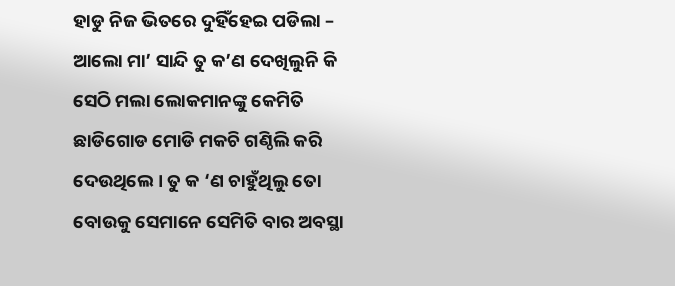ହାଡୁ ନିଜ ଭିତରେ ଦୁହିଁହେଇ ପଡିଲା – ଆଲୋ ମା’ ସାନ୍ଦି ତୁ କ’ଣ ଦେଖିଲୁନି କି ସେଠି ମଲା ଲୋକମାନଙ୍କୁ କେମିତି ଛାଡିଗୋଡ ମୋଡି ମକଚି ଗଣ୍ଠିଲି କରି ଦେଉଥିଲେ । ତୁ କ ‘ଣ ଚାହୁଁଥିଲୁ ତୋ ବୋଉକୁ ସେମାନେ ସେମିତି ବାର ଅବସ୍ଥା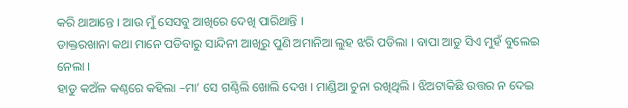କରି ଥାଆନ୍ତେ । ଆଉ ମୁଁ ସେସବୁ ଆଖିରେ ଦେଖି ପାରିଥାନ୍ତି ।
ଡାକ୍ତରଖାନା କଥା ମାନେ ପଡିବାରୁ ସାନ୍ଦିନୀ ଆଖିରୁ ପୁଣି ଅମାନିଆ ଲୁହ ଝରି ପଡିଲା । ବାପା ଆଡୁ ସିଏ ମୁହଁ ବୁଲେଇ ନେଲା ।
ହାଡୁ କଅଁଳ କଣ୍ଠରେ କହିଲା –ମା’ ସେ ଗଣ୍ଠିଲି ଖୋଲି ଦେଖ । ମାଣ୍ଡିଆ ଚୁନା ରଖିଥିଲି । ଝିଅଟାକିଛି ଉତ୍ତର ନ ଦେଇ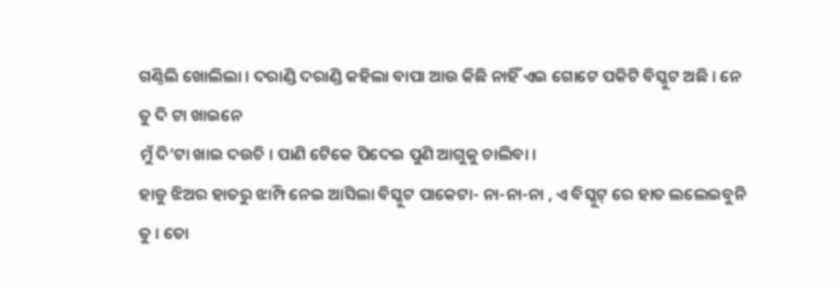ଗଣ୍ଠିଲି ଖୋଲିଲା । ଦରାଣ୍ଡି ଦରାଣ୍ଡି କହିଲା ବାପା ଆଉ କିଛି ନାହିଁ ଏଇ ଗୋଟେ ପକିଟି ବିସ୍କୁଟ ଅଛି । ନେ ତୁ ଦି ଟା ଖାଇନେ
ମୁଁ ଦି’ଟା ଖାଇ ଦଉଚି । ପାଣି ଟେିକେ ପିଦେଇ ପୁଣି ଆଗୁକୁ ଚାଲିବା ।
ହାଡୁ ଝିଅର ହାତରୁ ଝାମ୍ପି ନେଇ ଆସିଲା ବିସ୍କୁଟ ପାକେଟା- ନା-ନା-ନା , ଏ ବିସ୍କୁଟ୍ ରେ ହାତ ଲଲେଇବୁନି ତୁ । ତୋ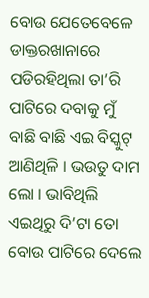ବୋଉ ଯେତେବେଳେ ଡାକ୍ତରଖାନାରେ ପଡିରହିଥିଲା ତା’ରି ପାଟିରେ ଦବାକୁ ମୁଁ ବାଛି ବାଛି ଏଇ ବିସ୍କୁଟ୍ ଆଣିଥିଳି । ଭଉତୁ ଦାମ ଲୋ । ଭାବିଥିଲି ଏଇଥିରୁ ଦି’ଟା ତୋ ବୋଉ ପାଟିରେ ଦେଲେ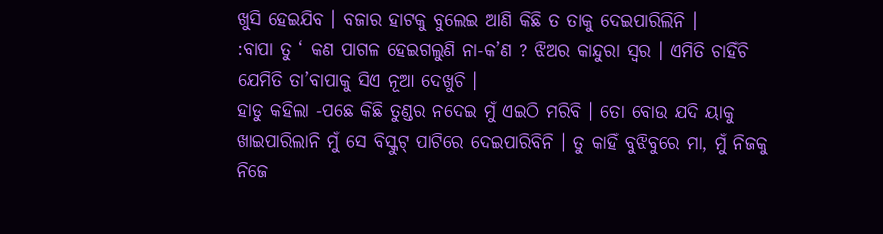ଖୁସି ହେଇଯିବ । ବଜାର ହାଟକୁ ବୁଲେଇ ଆଣି କିଛି ତ ତାକୁ ଦେଇପାରିଲିନି ।
:ବାପା ତୁ ‘ କଣ ପାଗଳ ହେଇଗଲୁଣି ନା-କ’ଣ ? ଝିଅର କାନ୍ଦୁରା ସ୍ୱର । ଏମିତି ଚାହିଁଚି ଯେମିତି ତା’ବାପାକୁ ସିଏ ନୂଆ ଦେଖୁଚି ।
ହାଡୁ କହିଲା -ପଛେ କିଛି ତୁଣ୍ଡର ନଦେଇ ମୁଁ ଏଇଠି ମରିବି । ତୋ ବୋଉ ଯଦି ୟାକୁ ଖାଇପାରିଲାନି ମୁଁ ସେ ବିସ୍କୁଟ୍ ପାଟିରେ ଦେଇପାରିବିନି । ତୁ କାହିଁ ବୁଝିବୁରେ ମା, ମୁଁ ନିଜକୁ ନିଜେ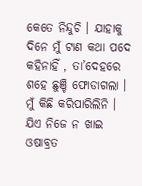କେତେ ନିନ୍ଦୁଚି । ଯାହାକୁ ଦିନେ ମୁଁ ଟାଣ କଥା ପଦେ କହିନାହିଁ , ତା’ଦେହରେ ଶହେ ଛୁଞ୍ଚି ଫୋଡାଗଲା । ମୁଁ କିଛି କରିପାରିଲିନି । ଯିଏ ନିଜେ ନ ଖାଇ ଓଷାବ୍ରତ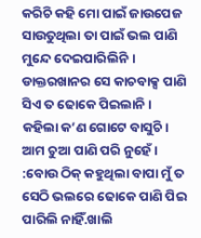କରିଚି କହି ମୋ ପାଇଁ ଜାଉପେଜ ସାଉତୁଥିଲା ତା ପାଇଁ ଭଲ ପାଣି ମୁନ୍ଦେ ଦେଇପାରିଲିନି । ଡାକ୍ତରଖାନର ସେ କାଚବାକ୍ସ ପାଣି ସିଏ ତ ଢୋକେ ପିଇଲାନି । କହିଲା କ’ଣ ଗୋଟେ ବାସୁଚି । ଆମ ଚୁଆ ପାଣି ପରି ନୁହେଁ ।
:ବୋଉ ଠିକ୍ କହୁଥିଲା ବାପା ମୁଁ ତ ସେଠି ଭଲରେ ଢୋକେ ପାଣି ପିଇ ପାରିଲି ନାହିଁ.ଖାଲି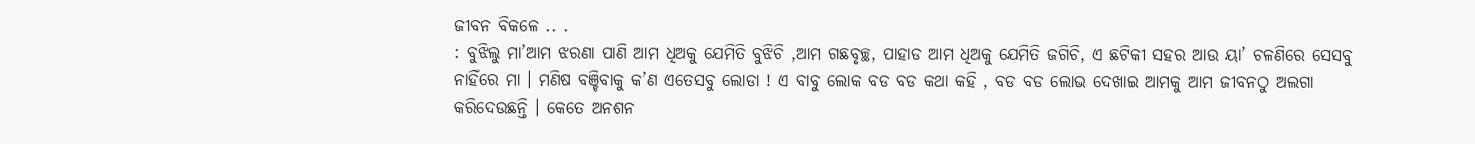ଜୀବନ ବିକଳେ .. .
: ବୁଝିଲୁ ମା’ଆମ ଝରଣା ପାଣି ଆମ ଧିଅକୁ ଯେମିତି ବୁଝିଚି ,ଆମ ଗଛବୃଚ୍ଛ, ପାହାଡ ଆମ ଧିଅକୁ ଯେମିତି ଜଗିଚି, ଏ ଛଟିକୀ ସହର ଆଉ ୟା’ ଚଳଣିରେ ସେସବୁ ନାହିଁରେ ମା । ମଣିଷ ବଞ୍ଚିବାକୁ କ’ଣ ଏତେସବୁ ଲୋଡା ! ଏ ବାବୁ ଲୋକ ବଡ ବଡ କଥା କହି , ବଡ ବଡ ଲୋଭ ଦେଖାଇ ଆମକୁ ଆମ ଜୀବନଠୁ ଅଲଗା କରିଦେଉଛନ୍ତି । କେତେ ଅନଶନ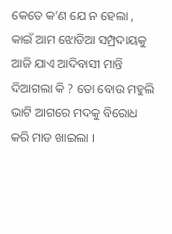କେତେ କ’ଣ ଯେ ନ ହେଲା , କାଇଁ ଆମ ଝୋଡିଆ ସମ୍ପ୍ରଦାୟକୁ ଆଜି ଯାଏ ଆଦିବାସୀ ମାନ୍ତି ଦିଆଗଲା କି ? ତୋ ବୋଉ ମହୁଲି ଭାଟି ଆଗରେ ମଦକୁ ବିରୋଧ କରି ମାଡ ଖାଇଲା ।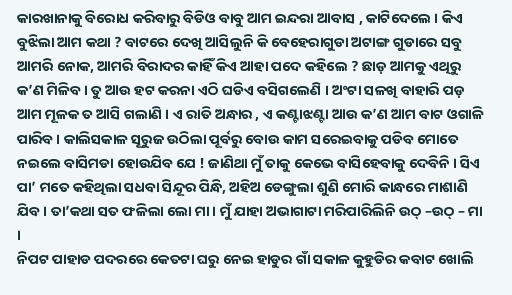କାରଖାନାକୁ ବିରୋଧ କରିବାରୁ ବିଡିଓ ବାବୁ ଆମ ଇନ୍ଦରା ଆବାସ , କାଟିଦେଲେ । କିଏ ବୁଝିଲା ଆମ କଥା ? ବାଟରେ ଦେଖି ଆସିଲୁନି କି ବେହେରାଗୁଡା ଅଟାଙ୍ଗ ଗୁଡାରେ ସବୁ ଆମରି ନୋକ, ଆମରି ବିରାଦର କାହିଁ କିଏ ଆହା ପଦେ କହିଲେ ? ଛାଡ଼ ଆମକୁ ଏଥିରୁ କ’ଣ ମିଳିବ । ତୁ ଆଉ ହଟ କରନା ଏଠି ଘଡିଏ ବସିଗଲେଣି । ଅଂଟା ସଳଖି ବାହାରି ପଡ଼ ଆମ ମୂଳକ ତ ଆସି ଗଲାଣି । ଏ ରାତି ଅନ୍ଧାର , ଏ କଣ୍ଟାଝଣ୍ଟା ଆଉ କ’ଣ ଆମ ବାଟ ଓଗାଳି ପାରିବ । କାଲିସକାଳ ସୂରୁଜ ଉଠିଲା ପୂର୍ବରୁ ବୋଉ କାମ ସରେଇବାକୁ ପଡିବ ମୋତେ ନଇଲେ ବାସିମଡା ହୋଉଯିବ ଯେ ! ଜାଣିଥା ମୁଁ ତାକୁ କେଭେ ବାସିହେବାକୁ ଦେବିନି । ସିଏ ପା’ ମତେ କହିଥିଲା ସଧବା ସିନ୍ଦୂର ପିନ୍ଧି, ଅହିଅ ଡେଙ୍ଗୁଲା ଶୁଣି ମୋରି କାନ୍ଧରେ ମାଶାଣି ଯିବ । ତା’କଥା ସତ ଫଳିଲା ଲୋ ମା । ମୁଁ ଯାହା ଅଭାଗାଟା ମରିପାରିଲିନି ଉଠ୍ –ଉଠ୍ – ମା ।
ନିପଟ ପାହାଡ ପଦରରେ କେତଟା ଘରୁ ନେଇ ହାଡୁର ଗାଁ ସକାଳ କୁହୁଡିର କବାଟ ଖୋଲି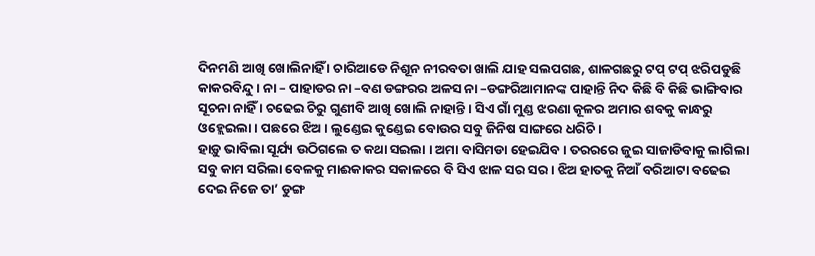ଦିନମଣି ଆଖି ଖୋଲିନାହିଁ । ଚାରିଆଡେ ନିଶୂନ ନୀରବତା ଖାଲି ଯାହ ସଲପଗଛ, ଶାଳଗଛରୁ ଟପ୍ ଟପ୍ ଝରିପଡୁଛି କାକରବିନ୍ଦୁ । ନା – ପାହାଡର ନା –ବଣ ଡଙ୍ଗରର ଅଳସ ନା –ଡଙ୍ଗରିଆମାନଙ୍କ ପାହାନ୍ତି ନିଦ କିଛି ବି କିଛି ଭାଙ୍ଗିବାର ସୂଚନା ନାହିଁ । ଚଢେଇ ଚିରୁ ଗୁଣୀବି ଆଖି ଖୋଲି ନାହାନ୍ତି । ସିଏ ଗାଁ ମୁଣ୍ଡ ଝରଣା କୂଳର ଅମାର ଶବକୁ କାନ୍ଧରୁ ଓହ୍ଲେଇଲା । ପଛରେ ଝିଅ । ଲୁଣ୍ଡେଇ କୁଣ୍ଡେଇ ବୋଉର ସବୁ ଜିନିଷ ସାଙ୍ଗରେ ଧରିଚି ।
ହାଡ଼ୁ ଭାବିଲା ସୂର୍ଯ୍ୟ ଉଠିଗଲେ ତ କଥା ସଇଲା । ଅମା ବାସିମଡା ହେଇଯିବ । ତରରରେ ଜୁଇ ସାଜାଡିବାକୁ ଲାଗିଲା ସବୁ କାମ ସରିଲା ବେଳକୁ ମାଈକାକର ସକାଳରେ ବି ସିଏ ଝାଳ ସର ସର । ଝିଅ ହାତକୁ ନିଆଁ ବରିଆଟା ବଢେଇ ଦେଇ ନିଜେ ତା’ ଡୁଙ୍ଗ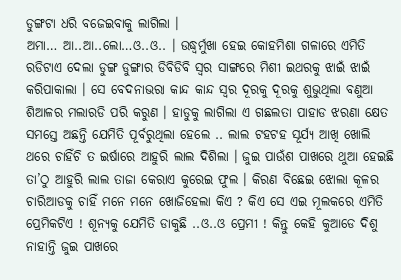ଡୁଙ୍ଗଟା ଧରି ବଜେଇବାକୁ ଲାଗିଲା ।
ଅମା… ଆ..ଆ..ଲୋ…ଓ..ଓ.. । ଉଦ୍ଧ୍ୱର୍ମୁଖା ହେଇ କୋହମିଶା ଗଳାରେ ଏମିତି ରଡିଟାଏ ଦେଲା ଡୁଙ୍ଗ ଡୁଙ୍ଗାର ଡିବିଡିବି ସ୍ୱର ସାଙ୍ଗରେ ମିଶୀ ଇଥରକୁ ଝାଇଁ ଝାଇଁ କରିପାକାଲା । ସେ ବେଦନାଭରା କାନ୍ଦ କାନ୍ଦ ସ୍ୱର ଦୂରକୁ ଦୂରକୁ ଶୁଭୁଥିଲା ବଣୁଆ ଶିଆଳର ମଲାରଡି ପରି କରୁଣ । ହାଡୁକୁ ଲାଗିଲା ଏ ଗଛଲତା ପାହାଡ ଝରଣା କ୍ଷେତ ସମସ୍ତେ ଅଛନ୍ତି ଯେମିତି ପୂର୍ବରୁଥିଲା ହେଲେ .. ଲାଲ ଟହଟହ ସୂର୍ଯ୍ୟ ଆଖି ଖୋଲି ଥରେ ଚାହିଁଚି ତ ଇର୍ଷାରେ ଆହୁରି ଲାଲ ଦିଶିଲା । ଜୁଇ ପାଉଁଶ ପାଖରେ ଥୁଆ ହେଇଛି ତା’ଠୁ ଆହୁରି ଲାଲ ତାଜା କେରାଏ କୁରେଇ ଫୁଲ । କିରଣ ବିଛେଇ ଝୋଲା କୂଳର ଚାରିଆଡକୁ ଚାହିଁ ମନେ ମନେ ଖୋଜିହେଲା କିଏ ? କିଏ ସେ ଏଇ ମୂଲକରେ ଏମିତି ପ୍ରେମିକଟିଏ ! ଶୂନ୍ୟକୁ ଯେମିତି ଡାକୁଛି ..ଓ..ଓ ପ୍ରେମୀ ! କିନ୍ତୁ କେହି କୁଆଡେ ଦିଶୁ ନାହାନ୍ତି ଜୁଇ ପାଖରେ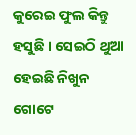କୁରେଇ ଫୁଲ କିନ୍ତୁ ହସୁଛି । ସେଇଠି ଥୁଆ ହେଇଛି ନିଖୁନ ଗୋଟେ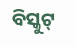ବିସ୍କୁଟ୍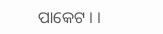ପାକେଟ । ।